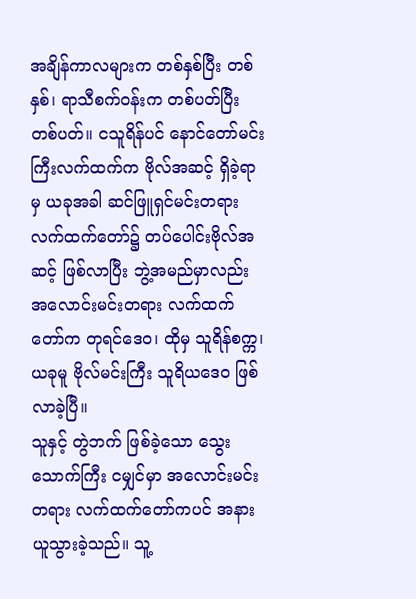အချိန်ကာလများက တစ်နှစ်ပြီး တစ်နှစ်၊ ရာသီစက်ဝန်းက တစ်ပတ်ပြီး တစ်ပတ်။ ငသူရိန်ပင် နောင်တော်မင်းကြီးလက်ထက်က ဗိုလ်အဆင့် ရှိခဲ့ရာမှ ယခုအခါ ဆင်ဖြူရှင်မင်းတရားလက်ထက်တော်၌ တပ်ပေါင်းဗိုလ်အဆင့် ဖြစ်လာပြီး ဘွဲ့အမည်မှာလည်း အလောင်းမင်းတရား လက်ထက်တော်က တုရင်ဒေဝ၊ ထိုမှ သူရိန်စက္က၊ ယခုမူ ဗိုလ်မင်းကြီး သူရိယဒေဝ ဖြစ်လာခဲ့ပြီ။
သူနှင့် တွဲဘက် ဖြစ်ခဲ့သော သွေးသောက်ကြီး ငမျှင်မှာ အလောင်းမင်းတရား လက်ထက်တော်ကပင် အနားယူသွားခဲ့သည်။ သူ့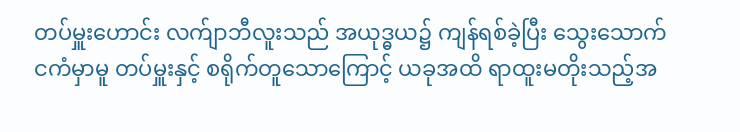တပ်မှူးဟောင်း လက်ျာဘီလူးသည် အယုဒ္ဓယ၌ ကျန်ရစ်ခဲ့ပြီး သွေးသောက် ငကံမှာမူ တပ်မှူးနှင့် စရိုက်တူသောကြောင့် ယခုအထိ ရာထူးမတိုးသည့်အ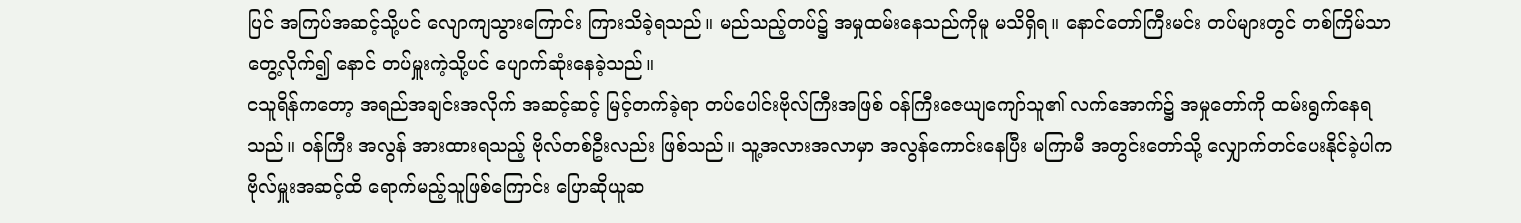ပြင် အကြပ်အဆင့်သို့ပင် လျောကျသွားကြောင်း ကြားသိခဲ့ရသည်။ မည်သည့်တပ်၌ အမှုထမ်းနေသည်ကိုမူ မသိရှိရ။ နောင်တော်ကြီးမင်း တပ်များတွင် တစ်ကြိမ်သာ တွေ့လိုက်၍ နောင် တပ်မှူးကဲ့သို့ပင် ပျောက်ဆုံးနေခဲ့သည်။
ငသူရိန်ကတော့ အရည်အချင်းအလိုက် အဆင့်ဆင့် မြင့်တက်ခဲ့ရာ တပ်ပေါင်းဗိုလ်ကြီးအဖြစ် ဝန်ကြီးဇေယျကျော်သူ၏ လက်အောက်၌ အမှုတော်ကို ထမ်းရွက်နေရသည်။ ဝန်ကြီး အလွန် အားထားရသည့် ဗိုလ်တစ်ဦးလည်း ဖြစ်သည်။ သူ့အလားအလာမှာ အလွန်ကောင်းနေပြီး မကြာမီ အတွင်းတော်သို့ လျှောက်တင်ပေးနိုင်ခဲ့ပါက ဗိုလ်မှူးအဆင့်ထိ ရောက်မည့်သူဖြစ်ကြောင်း ပြောဆိုယူဆ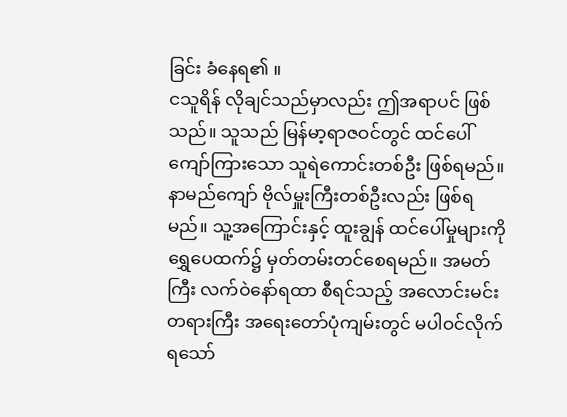ခြင်း ခံနေရ၏ ။
ငသူရိန် လိုချင်သည်မှာလည်း ဤအရာပင် ဖြစ်သည်။ သူသည် မြန်မာ့ရာဇဝင်တွင် ထင်ပေါ် ကျော်ကြားသော သူရဲကောင်းတစ်ဦး ဖြစ်ရမည်။ နာမည်ကျော် ဗိုလ်မှူးကြီးတစ်ဦးလည်း ဖြစ်ရမည်။ သူ့အကြောင်းနှင့် ထူးချွန် ထင်ပေါ်မှုများကို ရွှေပေထက်၌ မှတ်တမ်းတင်စေရမည်။ အမတ်ကြီး လက်ဝဲနော်ရထာ စီရင်သည့် အလောင်းမင်းတရားကြီး အရေးတော်ပုံကျမ်းတွင် မပါဝင်လိုက်ရသော်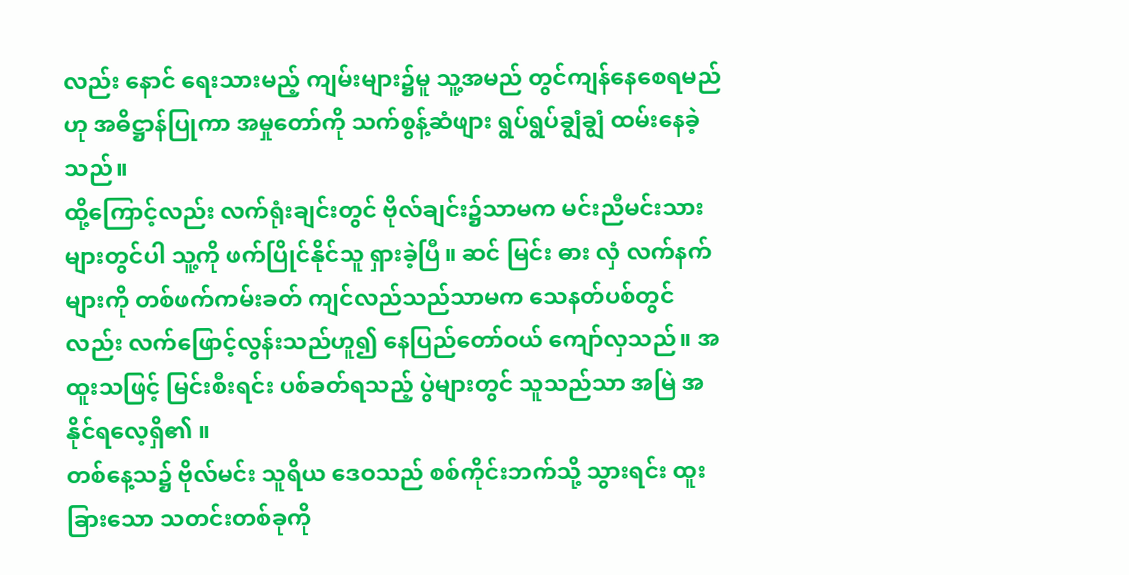လည်း နောင် ရေးသားမည့် ကျမ်းများ၌မူ သူ့အမည် တွင်ကျန်နေစေရမည်ဟု အဓိဋ္ဌာန်ပြုကာ အမှုတော်ကို သက်စွန့်ဆံဖျား ရွပ်ရွပ်ချွံချွံ ထမ်းနေခဲ့သည်။
ထို့ကြောင့်လည်း လက်ရုံးချင်းတွင် ဗိုလ်ချင်း၌သာမက မင်းညီမင်းသားများတွင်ပါ သူ့ကို ဖက်ပြိုင်နိုင်သူ ရှားခဲ့ပြီ။ ဆင် မြင်း ဓား လှံ လက်နက်များကို တစ်ဖက်ကမ်းခတ် ကျင်လည်သည်သာမက သေနတ်ပစ်တွင်လည်း လက်ဖြောင့်လွန်းသည်ဟူ၍ နေပြည်တော်ဝယ် ကျော်လှသည်။ အထူးသဖြင့် မြင်းစီးရင်း ပစ်ခတ်ရသည့် ပွဲများတွင် သူသည်သာ အမြဲ အနိုင်ရလေ့ရှိ၏ ။
တစ်နေ့သ၌ ဗိုလ်မင်း သူရိယ ဒေဝသည် စစ်ကိုင်းဘက်သို့ သွားရင်း ထူးခြားသော သတင်းတစ်ခုကို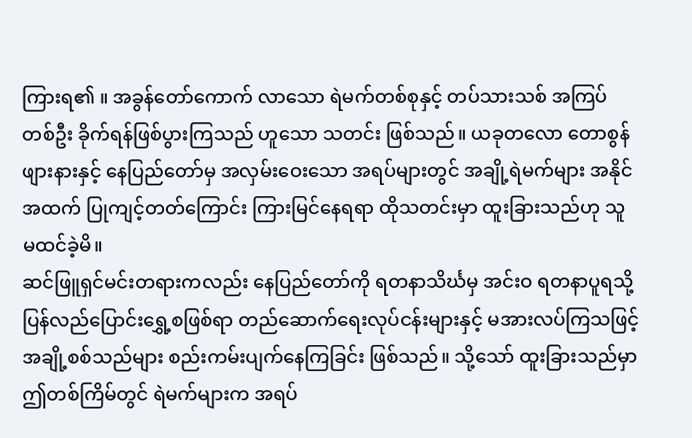ကြားရ၏ ။ အခွန်တော်ကောက် လာသော ရဲမက်တစ်စုနှင့် တပ်သားသစ် အကြပ်တစ်ဦး ခိုက်ရန်ဖြစ်ပွားကြသည် ဟူသော သတင်း ဖြစ်သည်။ ယခုတလော တောစွန်ဖျားနားနှင့် နေပြည်တော်မှ အလှမ်းဝေးသော အရပ်များတွင် အချို့ရဲမက်များ အနိုင်အထက် ပြုကျင့်တတ်ကြောင်း ကြားမြင်နေရရာ ထိုသတင်းမှာ ထူးခြားသည်ဟု သူ မထင်ခဲ့မိ။
ဆင်ဖြူရှင်မင်းတရားကလည်း နေပြည်တော်ကို ရတနာသိင်္ဃမှ အင်းဝ ရတနာပူရသို့ ပြန်လည်ပြောင်းရွှေ့စဖြစ်ရာ တည်ဆောက်ရေးလုပ်ငန်းများနှင့် မအားလပ်ကြသဖြင့် အချို့စစ်သည်များ စည်းကမ်းပျက်နေကြခြင်း ဖြစ်သည်။ သို့သော် ထူးခြားသည်မှာ ဤတစ်ကြိမ်တွင် ရဲမက်များက အရပ်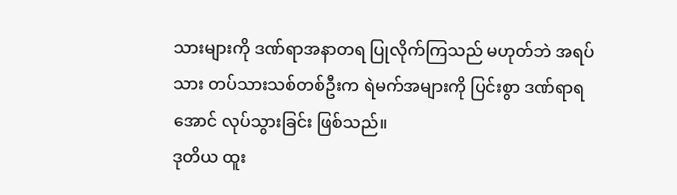သားများကို ဒဏ်ရာအနာတရ ပြုလိုက်ကြသည် မဟုတ်ဘဲ အရပ်သား တပ်သားသစ်တစ်ဦးက ရဲမက်အများကို ပြင်းစွာ ဒဏ်ရာရအောင် လုပ်သွားခြင်း ဖြစ်သည်။
ဒုတိယ ထူး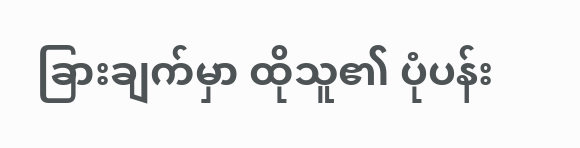ခြားချက်မှာ ထိုသူ၏ ပုံပန်း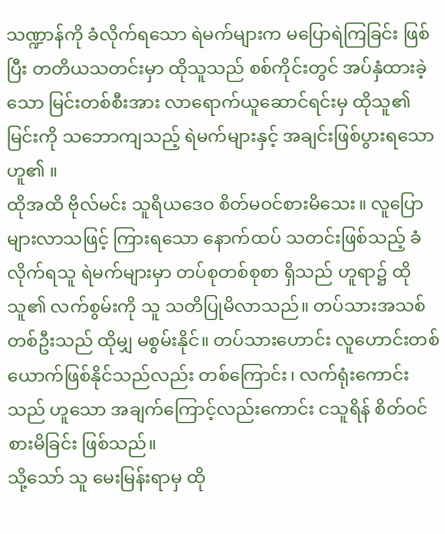သဏ္ဍာန်ကို ခံလိုက်ရသော ရဲမက်များက မပြောရဲကြခြင်း ဖြစ်ပြီး တတိယသတင်းမှာ ထိုသူသည် စစ်ကိုင်းတွင် အပ်နှံထားခဲ့သော မြင်းတစ်စီးအား လာရောက်ယူဆောင်ရင်းမှ ထိုသူ၏ မြင်းကို သဘောကျသည့် ရဲမက်များနှင့် အချင်းဖြစ်ပွားရသော ဟူ၏ ။
ထိုအထိ ဗိုလ်မင်း သူရိယဒေဝ စိတ်မဝင်စားမိသေး။ လူပြောများလာသဖြင့် ကြားရသော နောက်ထပ် သတင်းဖြစ်သည့် ခံလိုက်ရသူ ရဲမက်များမှာ တပ်စုတစ်စုစာ ရှိသည် ဟူရာ၌ ထိုသူ၏ လက်စွမ်းကို သူ သတိပြုမိလာသည်။ တပ်သားအသစ်တစ်ဦးသည် ထိုမျှ မစွမ်းနိုင်။ တပ်သားဟောင်း လူဟောင်းတစ်ယောက်ဖြစ်နိုင်သည်လည်း တစ်ကြောင်း၊ လက်ရုံးကောင်းသည် ဟူသော အချက်ကြောင့်လည်းကောင်း ငသူရိန် စိတ်ဝင်စားမိခြင်း ဖြစ်သည်။
သို့သော် သူ မေးမြန်းရာမှ ထို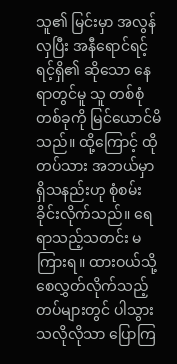သူ၏ မြင်းမှာ အလွန်လှပြီး အနီရောင်ရင့်ရင့်ရှိ၏ ဆိုသော နေရာတွင်မူ သူ တစ်စုံတစ်ခုကို မြင်ယောင်မိသည်။ ထို့ကြောင့် ထိုတပ်သား အဘယ်မှာ ရှိသနည်းဟု စုံစမ်းခိုင်းလိုက်သည်။ ရေရာသည့်သတင်း မကြားရ။ ထားဝယ်သို့ စေလွှတ်လိုက်သည့် တပ်များတွင် ပါသွားသလိုလိုသာ ပြောကြ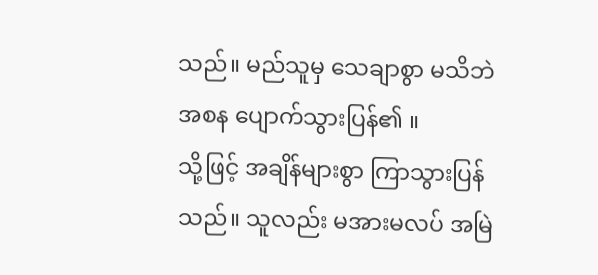သည်။ မည်သူမှ သေချာစွာ မသိဘဲ အစန ပျောက်သွားပြန်၏ ။
သို့ဖြင့် အချိန်များစွာ ကြာသွားပြန်သည်။ သူလည်း မအားမလပ် အမြဲ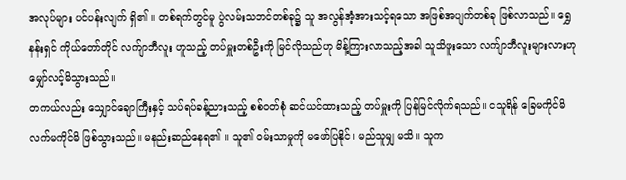အလုပ်များ ပင်ပန်းလျက် ရှိ၏ ။ တစ်ရက်တွင်မူ ပွဲလမ်းသဘင်တစ်ခု၌ သူ အလွန်အံ့အားသင့်ရသော အဖြစ်အပျက်တစ်ခု ဖြစ်လာသည်။ ရွှေနန်းရှင် ကိုယ်တော်တိုင် လက်ျာဘီလူး ဟူသည့် တပ်မှူးတစ်ဦးကို မြင်လိုသည်ဟု မိန့်ကြားလာသည့်အခါ သူသိဖူးသော လက်ျာဘီလူးများလားဟု မျှော်လင့်မိသွားသည်။
တကယ်လည်း သျှောင်ချောကြီးနှင့် သပ်ရပ်ခန့်ညားသည့် စစ်ဝတ်စုံ ဆင်ယင်ထားသည့် တပ်မှူးကို ပြန်မြင်လိုက်ရသည်။ ငသူရိန် ခြေမကိုင်မိ လက်မကိုင်မိ ဖြစ်သွားသည်။ မနည်းဆည်နေရ၏ ။ သူ၏ ဝမ်းသာမှုကို မဖော်ပြနိုင်၊ မည်သူမျှ မသိ။ သူက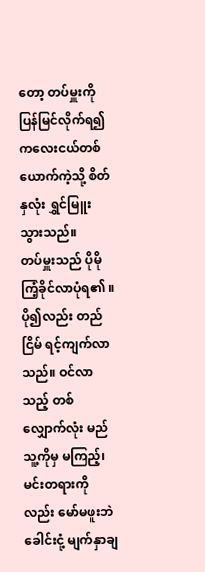တော့ တပ်မှူးကို ပြန်မြင်လိုက်ရ၍ ကလေးငယ်တစ်ယောက်ကဲ့သို့ စိတ်နှလုံး ရွှင်မြူးသွားသည်။
တပ်မှူးသည် ပိုမိုကြံ့ခိုင်လာပုံရ၏ ။ ပို၍လည်း တည်ငြိမ် ရင့်ကျက်လာသည်။ ဝင်လာသည့် တစ်လျှောက်လုံး မည်သူ့ကိုမှ မကြည့်၊ မင်းတရားကိုလည်း မော်မဖူးဘဲ ခေါင်းငုံ့ မျက်နှာချ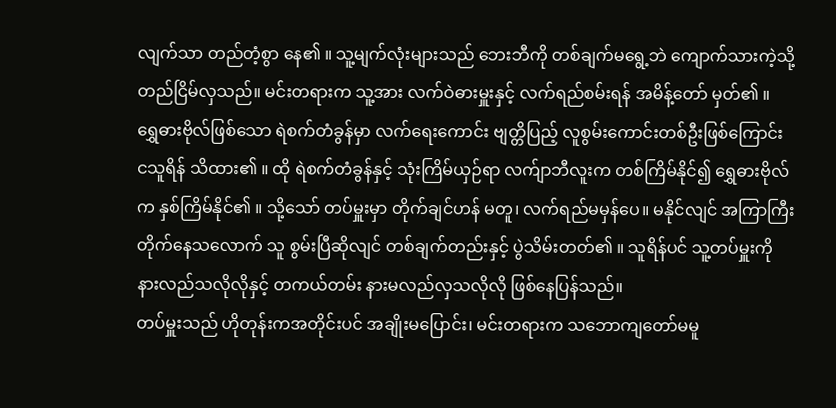လျက်သာ တည်တံ့စွာ နေ၏ ။ သူ့မျက်လုံးများသည် ဘေးဘီကို တစ်ချက်မရွေ့ဘဲ ကျောက်သားကဲ့သို့ တည်ငြိမ်လှသည်။ မင်းတရားက သူ့အား လက်ဝဲဓားမှူးနှင့် လက်ရည်စမ်းရန် အမိန့်တော် မှတ်၏ ။
ရွှေဓားဗိုလ်ဖြစ်သော ရဲစက်တံခွန်မှာ လက်ရေးကောင်း ဗျတ္တိပြည့် လူစွမ်းကောင်းတစ်ဦးဖြစ်ကြောင်း ငသူရိန် သိထား၏ ။ ထို ရဲစက်တံခွန်နှင့် သုံးကြိမ်ယှဉ်ရာ လက်ျာဘီလူးက တစ်ကြိမ်နိုင်၍ ရွှေဓားဗိုလ်က နှစ်ကြိမ်နိုင်၏ ။ သို့သော် တပ်မှူးမှာ တိုက်ချင်ဟန် မတူ၊ လက်ရည်မမှန်ပေ။ မနိုင်လျင် အကြာကြီး တိုက်နေသလောက် သူ စွမ်းပြီဆိုလျင် တစ်ချက်တည်းနှင့် ပွဲသိမ်းတတ်၏ ။ သူရိန်ပင် သူ့တပ်မှူးကို နားလည်သလိုလိုနှင့် တကယ်တမ်း နားမလည်လှသလိုလို ဖြစ်နေပြန်သည်။
တပ်မှူးသည် ဟိုတုန်းကအတိုင်းပင် အချိုးမပြောင်း၊ မင်းတရားက သဘောကျတော်မမူ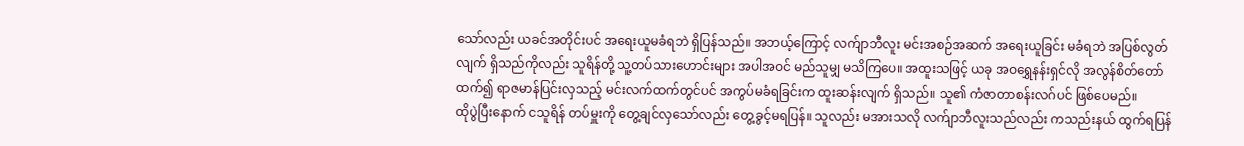သော်လည်း ယခင်အတိုင်းပင် အရေးယူမခံရဘဲ ရှိပြန်သည်။ အဘယ့်ကြောင့် လက်ျာဘီလူး မင်းအစဉ်အဆက် အရေးယူခြင်း မခံရဘဲ အပြစ်လွတ်လျက် ရှိသည်ကိုလည်း သူရိန်တို့ သူ့တပ်သားဟောင်းများ အပါအဝင် မည်သူမျှ မသိကြပေ။ အထူးသဖြင့် ယခု အဝရွှေနန်းရှင်လို အလွန်စိတ်တော်ထက်၍ ရာဇမာန်ပြင်းလှသည့် မင်းလက်ထက်တွင်ပင် အကွပ်မခံရခြင်းက ထူးဆန်းလျက် ရှိသည်။ သူ၏ ကံဇာတာစန်းလဂ်ပင် ဖြစ်ပေမည်။
ထိုပွဲပြီးနောက် ငသူရိန် တပ်မှူးကို တွေ့ချင်လှသော်လည်း တွေ့ခွင့်မရပြန်။ သူလည်း မအားသလို လက်ျာဘီလူးသည်လည်း ကသည်းနယ် ထွက်ရပြန်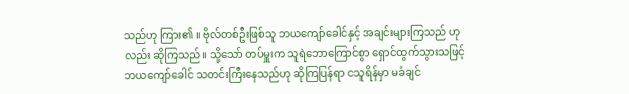သည်ဟု ကြား၏ ။ ဗိုလ်တစ်ဦးဖြစ်သူ ဘယကျော်ခေါင်နှင့် အချင်းများကြသည် ဟုလည်း ဆိုကြသည်။ သို့သော် တပ်မှူးက သူရဲဘောကြောင်စွာ ရှောင်ထွက်သွားသဖြင့် ဘယကျော်ခေါင် သတင်းကြီးနေသည်ဟု ဆိုကြပြန်ရာ ငသူရိန်မှာ မခံချင်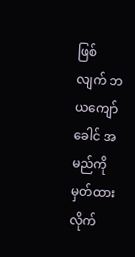ဖြစ်လျက် ဘယကျော်ခေါင် အမည်ကို မှတ်ထားလိုက်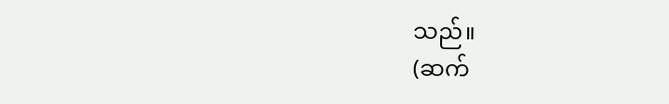သည်။
(ဆက်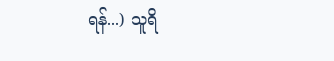ရန်...) သူရိ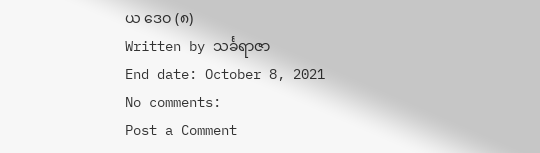ယ ဒေဝ (၈)
Written by သင်္ခရာဇာ
End date: October 8, 2021
No comments:
Post a Comment